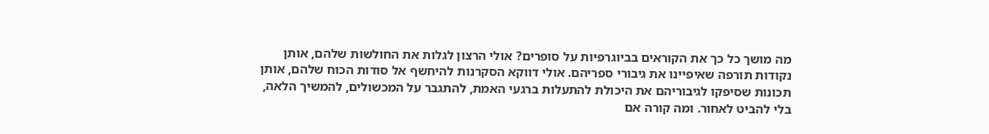מה מושך כל כך את הקוראים בביוגרפיות על סופרים? אולי הרצון לגלות את החולשות שלהם, אותן נקודות תורפה שאיפיינו את גיבורי ספריהם. אולי דווקא הסקרנות להיחשף אל סודות הכוח שלהם, אותן תכונות שסיפקו לגיבוריהם את היכולת להתעלות ברגעי האמת, להתגבר על המכשולים, להמשיך הלאה, בלי להביט לאחור. ומה קורה אם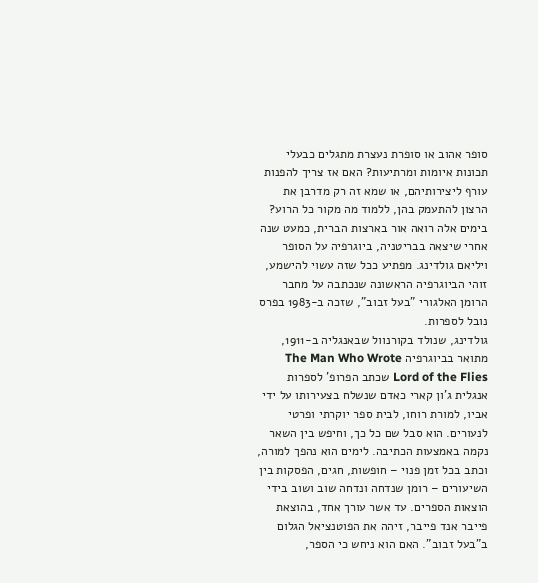סופר אהוב או סופרת נעצרת מתגלים כבעלי תכונות איומות ומרתיעות? האם אז צריך להפנות עורף ליצירותיהם, או שמא זה רק מדרבן את הרצון להתעמק בהן, ללמוד מה מקור כל הרוע?
בימים אלה רואה אור בארצות הברית, כמעט שנה אחרי שיצאה בבריטניה, ביוגרפיה על הסופר ויליאם גולדינג. מפתיע ככל שזה עשוי להישמע, זוהי הביוגרפיה הראשונה שנכתבה על מחבר הרומן האלגורי "בעל זבוב", שזכה ב-1983 בפרס נובל לספרות.
גולדינג, שנולד בקורנוול שבאנגליה ב-1911, מתואר בביוגרפיה The Man Who Wrote Lord of the Flies שכתב הפרופ' לספרות אנגלית ג'ון קארי כאדם שנשלח בצעירותו על ידי אביו, למורת רוחו, לבית ספר יוקרתי ופרטי לנעורים. הוא סבל שם כל כך, וחיפש בין השאר נקמה באמצעות הכתיבה. לימים הוא נהפך למורה, וכתב בכל זמן פנוי – חופשות, חגים, הפסקות בין השיעורים – רומן שנדחה ונדחה שוב ושוב בידי הוצאות הספרים. עד אשר עורך אחד, בהוצאת פייבר אנד פייבר, זיהה את הפוטנציאל הגלום ב"בעל זבוב". האם הוא ניחש כי הספר,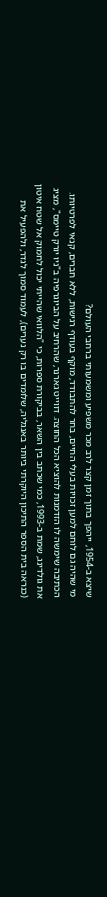שיצא ב-1954, ייהפך בתוך זמן קצר לרב מכר משפיע ומשמעותי ברחבי העולם?
מי שהיה גם לוחם למען זכויות בעלי החיים, בחר להתבודד, מוקף בעודף רגישות, ללא חברים, קנאי לפרטיותו. הכתיבה שימשה לו הזדמנות להוציא הכל החוצה. דווייט גארנר, שהרחיב על הביוגרפיה ב"ניו יורק טיימס", מציג את גולדינג, שמת ב-1993, כמי שכתב בין השאר, בביקורת ספרות, כי "הלוואי שהייתי יכול לחמוק אל שטח איטון (כנראה בית הספר התיכון היוקרתי ביותר באנגליה, שלומדים בו רק נערים), לעמוד סמוך לגדר, ולהפעיל את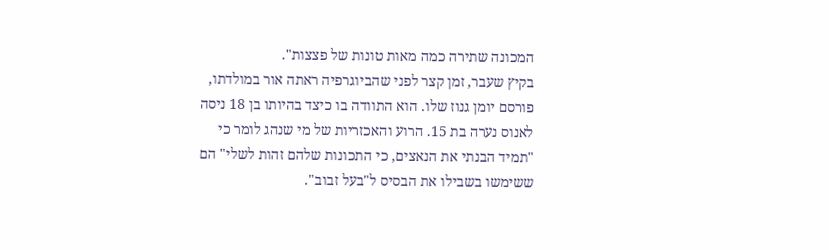המכונה שתירה כמה מאות טונות של פצצות".
בקיץ שעבר, זמן קצר לפני שהביוגרפיה ראתה אור במולדתו, פורסם יומן גנוז שלו. הוא התוודה בו כיצד בהיותו בן 18 ניסה לאנוס נערה בת 15. הרוע והאכזריות של מי שנהג לומר כי "תמיד הבנתי את הנאצים, כי התכונות שלהם זהות לשלי" הם ששימשו בשבילו את הבסיס ל"בעל זבוב".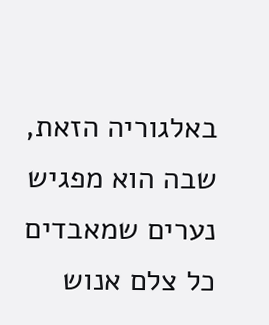באלגוריה הזאת, שבה הוא מפגיש נערים שמאבדים כל צלם אנוש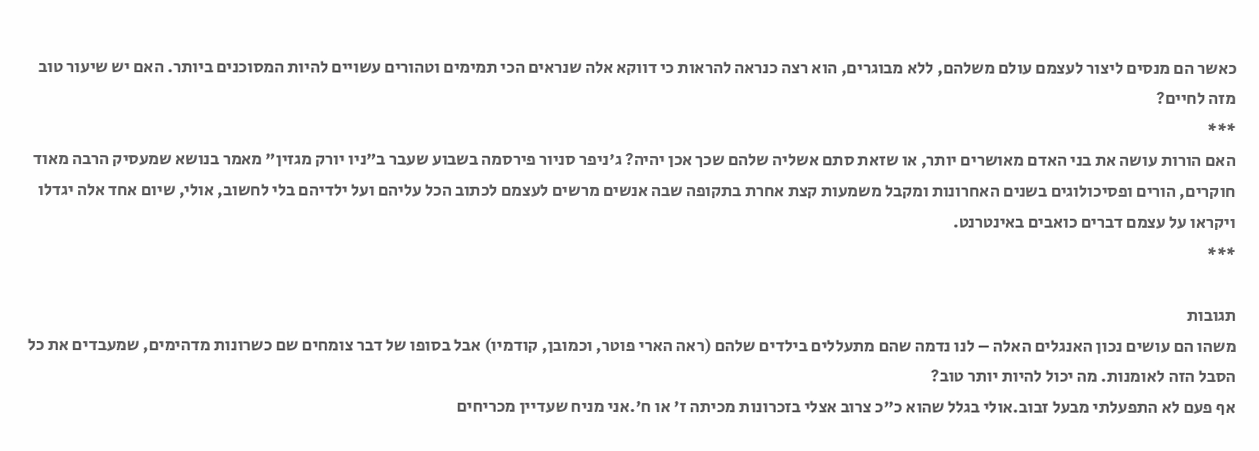כאשר הם מנסים ליצור לעצמם עולם משלהם, ללא מבוגרים, הוא רצה כנראה להראות כי דווקא אלה שנראים הכי תמימים וטהורים עשויים להיות המסוכנים ביותר. האם יש שיעור טוב מזה לחיים?
***
האם הורות עושה את בני האדם מאושרים יותר, או שזאת סתם אשליה שלהם שכך אכן יהיה? ג'ניפר סניור פירסמה בשבוע שעבר ב"ניו יורק מגזין" מאמר בנושא שמעסיק הרבה מאוד חוקרים, הורים ופסיכולוגים בשנים האחרונות ומקבל משמעות קצת אחרת בתקופה שבה אנשים מרשים לעצמם לכתוב הכל עליהם ועל ילדיהם בלי לחשוב, אולי, שיום אחד אלה יגדלו ויקראו על עצמם דברים כואבים באינטרנט.
***

תגובות
משהו הם עושים נכון האנגלים האלה – לנו נדמה שהם מתעללים בילדים שלהם (ראה הארי פוטר, וכמובן, קודמיו) אבל בסופו של דבר צומחים שם כשרונות מדהימים, שמעבדים את כל הסבל הזה לאומנות. מה יכול להיות יותר טוב?
אף פעם לא התפעלתי מבעל זבוב.אולי בגלל שהוא כ"כ צרוב אצלי בזכרונות מכיתה ז' או ח'.אני מניח שעדיין מכריחים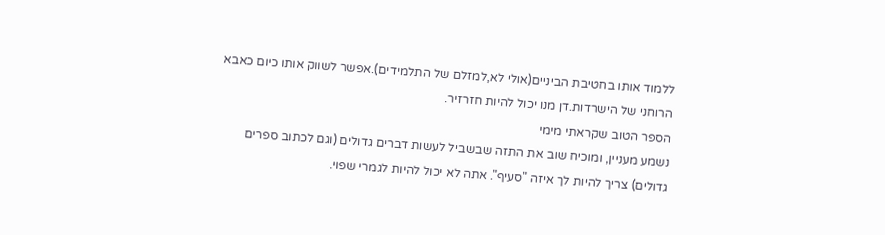ללמוד אותו בחטיבת הביניים(אולי לא,למזלם של התלמידים).אפשר לשווק אותו כיום כאבא הרוחני של הישרדות.דן מנו יכול להיות חזרזיר.
הספר הטוב שקראתי מימי
נשמע מעניין, ומוכיח שוב את התזה שבשביל לעשות דברים גדולים (וגם לכתוב ספרים גדולים) צריך להיות לך איזה "סעיף". אתה לא יכול להיות לגמרי שפוי.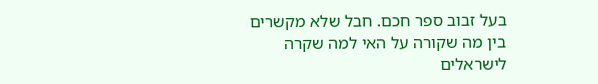בעל זבוב ספר חכם. חבל שלא מקשרים בין מה שקורה על האי למה שקרה לישראלים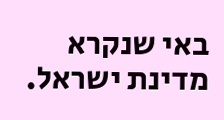באי שנקרא מדינת ישראל.